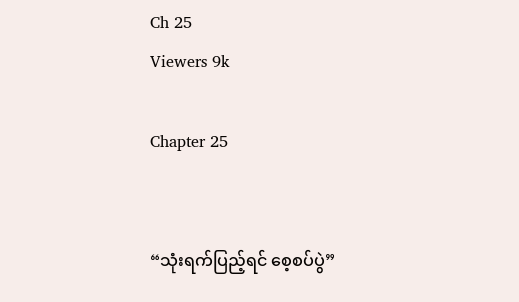Ch 25
Viewers 9k

Chapter 25


“သုံးရက်ပြည့်ရင် စေ့စပ်ပွဲ”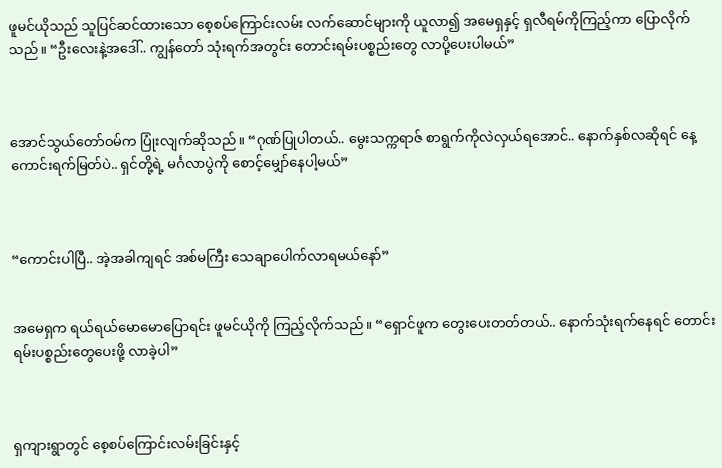ဖူမင်ယိုသည် သူပြင်ဆင်ထားသော စေ့စပ်ကြောင်းလမ်း လက်ဆောင်များကို ယူလာ၍ အမေရှနှင့် ရှလီရမ်ကိုကြည့်ကာ ပြောလိုက်သည်။ “ဦးလေးနဲ့အဒေါ်.. ကျွန်တော် သုံးရက်အတွင်း တောင်းရမ်းပစ္စည်းတွေ လာပို့ပေးပါမယ်”



အောင်သွယ်တော်ဝမ်က ပြုံးလျက်ဆိုသည်။ “ဂုဏ်ပြုပါတယ်.. မွေးသက္ကရာဇ် စာရွက်ကိုလဲလှယ်ရအောင်.. နောက်နှစ်လဆိုရင် နေ့ကောင်းရက်မြတ်ပဲ.. ရှင်တို့ရဲ့ မင်္ဂလာပွဲကို စောင့်မျှော်နေပါ့မယ်”



“ကောင်းပါပြီ.. အဲ့အခါကျရင် အစ်မကြီး သေချာပေါက်လာရမယ်နော်”


အမေရှက ရယ်ရယ်မောမောပြောရင်း ဖူမင်ယိုကို ကြည့်လိုက်သည်။ “ရှောင်ဖူက တွေးပေးတတ်တယ်.. နောက်သုံးရက်နေရင် တောင်းရမ်းပစ္စည်းတွေပေးဖို့ လာခဲ့ပါ”



ရှကျားရွာတွင် စေ့စပ်ကြောင်းလမ်းခြင်းနှင့်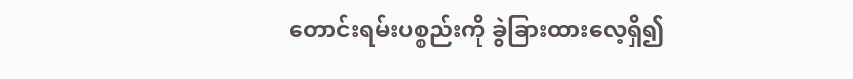တောင်းရမ်းပစ္စည်းကို ခွဲခြားထားလေ့ရှိ၍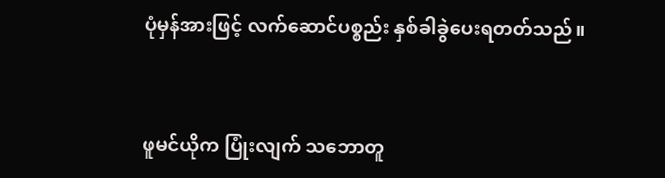ပုံမှန်အားဖြင့် လက်ဆောင်ပစ္စည်း နှစ်ခါခွဲပေးရတတ်သည်။



ဖူမင်ယိုက ပြုံးလျက် သဘောတူ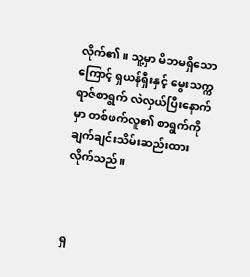လိုက်၏။ သူ့မှာ မိဘမရှိသောကြောင့် ရှယန်ရှီးနှင့် မွေးသက္ကရာဇ်စာရွက် လဲလှယ်ပြီးနောက်မှာ တစ်ဖက်လူ၏ စာရွက်ကို ချက်ချင်းသိမ်းဆည်းထားလိုက်သည်။



ရှ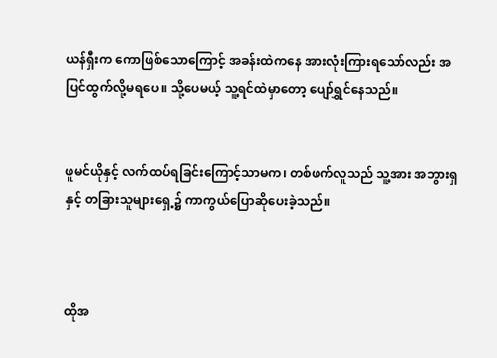ယန်ရှီးက ကောဖြစ်သောကြောင့် အခန်းထဲကနေ အားလုံးကြားရသော်လည်း အပြင်ထွက်လို့မရပေ။ သို့ပေမယ့် သူ့ရင်ထဲမှာတော့ ပျော်ရွှင်နေသည်။


ဖူမင်ယိုနှင့် လက်ထပ်ရခြင်းကြောင့်သာမက၊ တစ်ဖက်လူသည် သူ့အား အဘွားရှနှင့် တခြားသူများရှေ့၌ ကာကွယ်ပြောဆိုပေးခဲ့သည်။



ထိုအ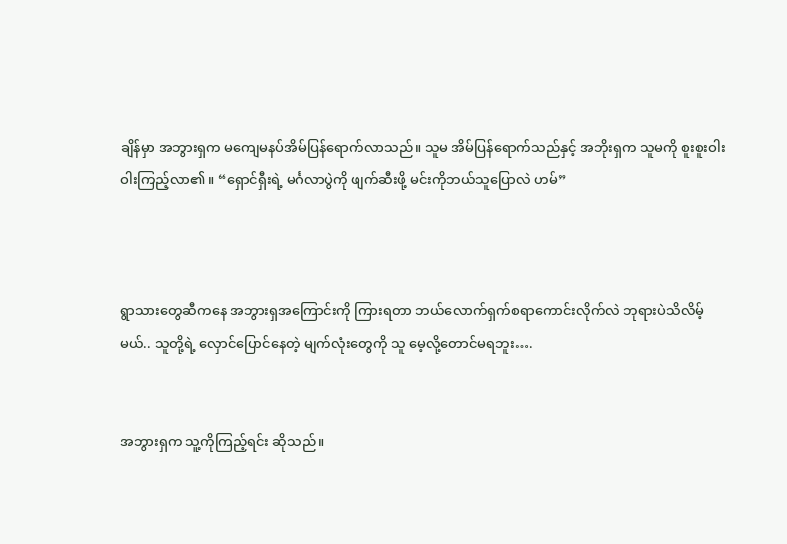ချိန်မှာ အဘွားရှက မကျေမနပ်အိမ်ပြန်ရောက်လာသည်။ သူမ အိမ်ပြန်ရောက်သည်နှင့် အဘိုးရှက သူမကို စူးစူးဝါးဝါးကြည့်လာ၏။ “ရှောင်ရှီးရဲ့ မင်္ဂလာပွဲကို ဖျက်ဆီးဖို့ မင်းကိုဘယ်သူပြောလဲ ဟမ်”



ရွာသားတွေဆီကနေ အဘွားရှအကြောင်းကို ကြားရတာ ဘယ်လောက်ရှက်စရာကောင်းလိုက်လဲ ဘုရားပဲသိလိမ့်မယ်.. သူတို့ရဲ့ လှောင်ပြောင်နေတဲ့ မျက်လုံးတွေကို သူ မေ့လို့တောင်မရဘူး….


အဘွားရှက သူ့ကိုကြည့်ရင်း ဆိုသည်။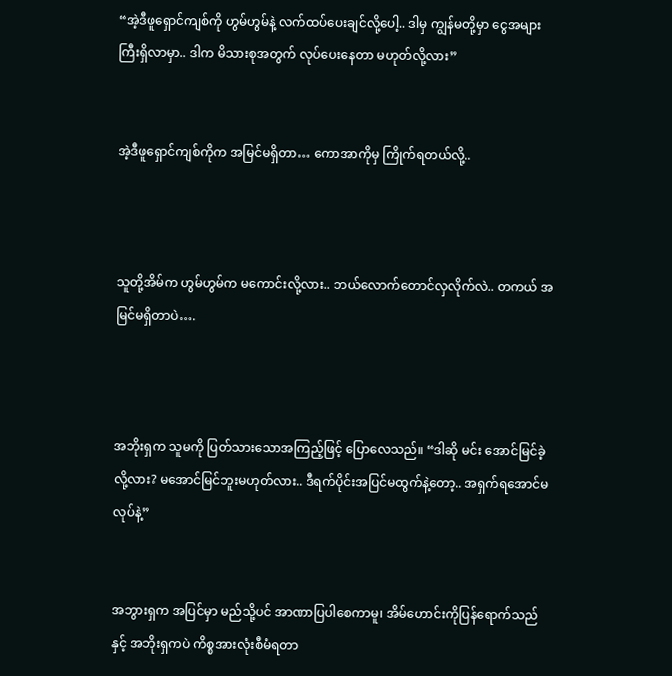“အဲ့ဒီဖူရှောင်ကျစ်ကို ဟွမ်ဟွမ်နဲ့ လက်ထပ်ပေးချင်လို့ပေါ့.. ဒါမှ ကျွန်မတို့မှာ ငွေအများကြီးရှိလာမှာ.. ဒါက မိသားစုအတွက် လုပ်ပေးနေတာ မဟုတ်လို့လား”


အဲ့ဒီဖူရှောင်ကျစ်ကိုက အမြင်မရှိတာ… ကောအာကိုမှ ကြိုက်ရတယ်လို့..



သူတို့အိမ်က ဟွမ်ဟွမ်က မကောင်းလို့လား.. ဘယ်လောက်တောင်လှလိုက်လဲ.. တကယ် အမြင်မရှိတာပဲ….



အဘိုးရှက သူမကို ပြတ်သားသောအကြည့်ဖြင့် ပြောလေသည်။ “ဒါဆို မင်း အောင်မြင်ခဲ့လို့လား? မအောင်မြင်ဘူးမဟုတ်လား.. ဒီရက်ပိုင်းအပြင်မထွက်နဲ့တော့.. အရှက်ရအောင်မလုပ်နဲ့”


အဘွားရှက အပြင်မှာ မည်သို့ပင် အာဏာပြပါစေကာမူ၊ အိမ်ဟောင်းကိုပြန်ရောက်သည်နှင့် အဘိုးရှကပဲ ကိစ္စအားလုံးစီမံရတာ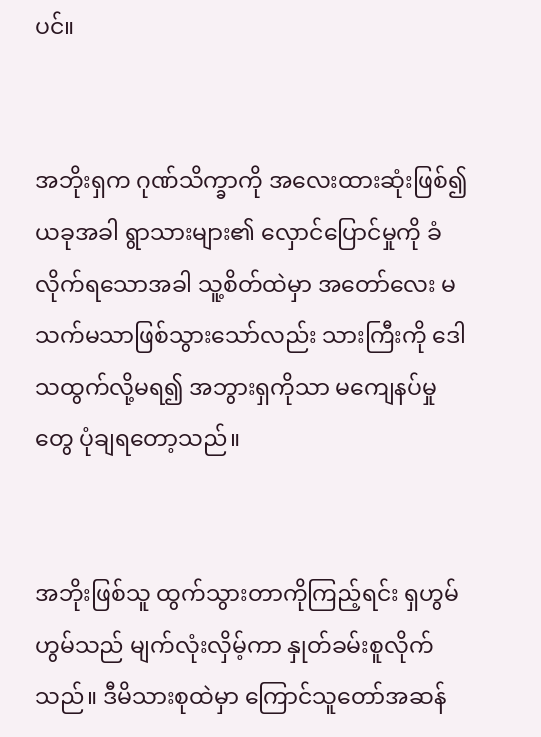ပင်။


အဘိုးရှက ဂုဏ်သိက္ခာကို အလေးထားဆုံးဖြစ်၍ ယခုအခါ ရွာသားများ၏ လှောင်ပြောင်မှုကို ခံလိုက်ရသောအခါ သူ့စိတ်ထဲမှာ အတော်လေး မသက်မသာဖြစ်သွားသော်လည်း သားကြီးကို ဒေါသထွက်လို့မရ၍ အဘွားရှကိုသာ မကျေနပ်မှုတွေ ပုံချရတော့သည်။


အဘိုးဖြစ်သူ ထွက်သွားတာကိုကြည့်ရင်း ရှဟွမ်ဟွမ်သည် မျက်လုံးလှိမ့်ကာ နှုတ်ခမ်းစူလိုက်သည်။ ဒီမိသားစုထဲမှာ ကြောင်သူတော်အဆန်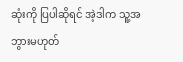ဆုံးကို ပြပါဆိုရင် အဲ့ဒါက သူ့အဘွားမဟုတ်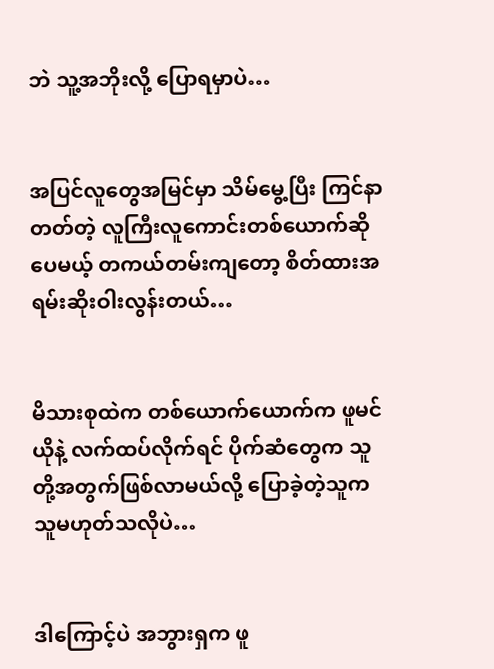ဘဲ သူ့အဘိုးလို့ ပြောရမှာပဲ…


အပြင်လူတွေအမြင်မှာ သိမ်မွေ့ပြီး ကြင်နာတတ်တဲ့ လူကြီးလူကောင်းတစ်ယောက်ဆိုပေမယ့် တကယ်တမ်းကျတော့ စိတ်ထားအရမ်းဆိုးဝါးလွန်းတယ်…


မိသားစုထဲက တစ်ယောက်ယောက်က ဖူမင်ယိုနဲ့ လက်ထပ်လိုက်ရင် ပိုက်ဆံတွေက သူတို့အတွက်ဖြစ်လာမယ်လို့ ပြောခဲ့တဲ့သူက သူမဟုတ်သလိုပဲ…


ဒါကြောင့်ပဲ အဘွားရှက ဖူ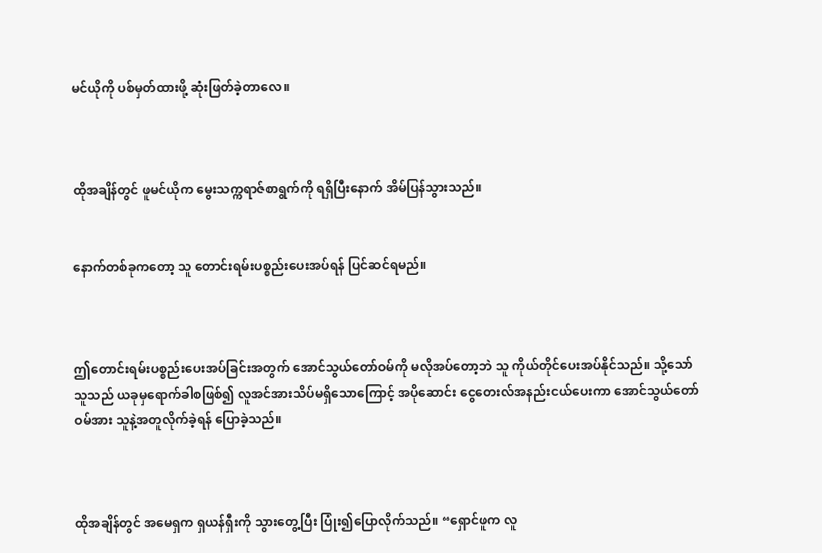မင်ယိုကို ပစ်မှတ်ထားဖို့ ဆုံးဖြတ်ခဲ့တာလေ။



ထိုအချိန်တွင် ဖူမင်ယိုက မွေးသက္ကရာဇ်စာရွက်ကို ရရှိပြီးနောက် အိမ်ပြန်သွားသည်။


နောက်တစ်ခုကတော့ သူ တောင်းရမ်းပစ္စည်းပေးအပ်ရန် ပြင်ဆင်ရမည်။



ဤတောင်းရမ်းပစ္စည်းပေးအပ်ခြင်းအတွက် အောင်သွယ်တော်ဝမ်ကို မလိုအပ်တော့ဘဲ သူ ကိုယ်တိုင်ပေးအပ်နိုင်သည်။ သို့သော် သူသည် ယခုမှရောက်ခါစဖြစ်၍ လူအင်အားသိပ်မရှိသောကြောင့် အပိုဆောင်း ငွေတေးလ်အနည်းငယ်ပေးကာ အောင်သွယ်တော်ဝမ်အား သူနဲ့အတူလိုက်ခဲ့ရန် ပြောခဲ့သည်။



ထိုအချိန်တွင် အမေရှက ရှယန်ရှီးကို သွားတွေ့ပြီး ပြုံး၍ပြောလိုက်သည်။ “ရှောင်ဖူက လူ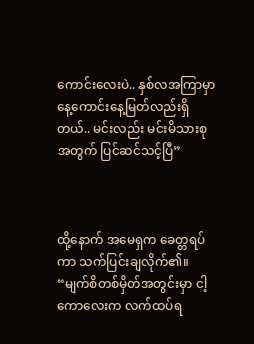ကောင်းလေးပဲ.. နှစ်လအကြာမှာ နေ့ကောင်းနေ့မြတ်လည်းရှိတယ်.. မင်းလည်း မင်းမိသားစုအတွက် ပြင်ဆင်သင့်ပြီ”



ထို့နောက် အမေရှက ခေတ္တရပ်ကာ သက်ပြင်းချလိုက်၏။ “မျက်စိတစ်မှိတ်အတွင်းမှာ ငါ့ကောလေးက လက်ထပ်ရ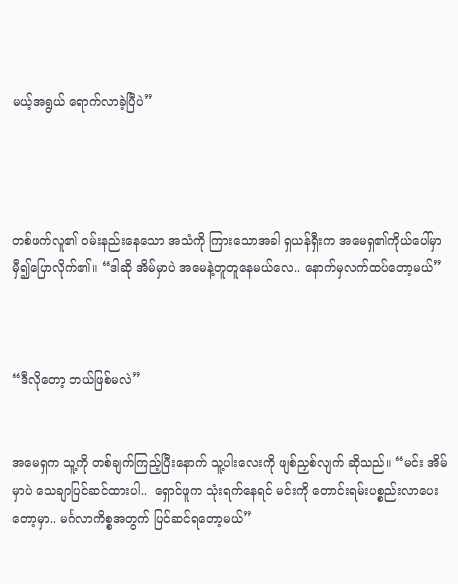မယ့်အရွယ် ရောက်လာခဲ့ပြီပဲ”




တစ်ဖက်လူ၏ ဝမ်းနည်းနေသော အသံကို ကြားသောအခါ ရှယန်ရှီးက အမေရှ၏ကိုယ်ပေါ်မှာ မှီ၍ပြောလိုက်၏။ “ဒါဆို အိမ်မှာပဲ အမေနဲ့တူတူနေမယ်လေ.. နောက်မှလက်ထပ်တော့မယ်”



“ဒီလိုတော့ ဘယ်ဖြစ်မလဲ”


အမေရှက သူ့ကို တစ်ချက်ကြည့်ပြီးနောက် သူ့ပါးလေးကို ဖျစ်ညှစ်လျက် ဆိုသည်။ “မင်း အိမ်မှာပဲ သေချာပြင်ဆင်ထားပါ..  ရှောင်ဖူက သုံးရက်နေရင် မင်းကို တောင်းရမ်းပစ္စည်းလာပေးတော့မှာ.. မင်္ဂလာကိစ္စအတွက် ပြင်ဆင်ရတော့မယ်”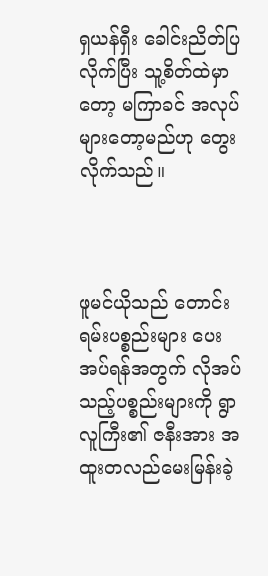ရှယန်ရှီး ခေါင်းညိတ်ပြလိုက်ပြီး သူ့စိတ်ထဲမှာတော့ မကြာခင် အလုပ်များတော့မည်ဟု တွေးလိုက်သည်။



ဖူမင်ယိုသည် တောင်းရမ်းပစ္စည်းများ ပေးအပ်ရန်အတွက် လိုအပ်သည့်ပစ္စည်းများကို ရွာလူကြီး၏ ဇနီးအား အထူးတလည်မေးမြန်းခဲ့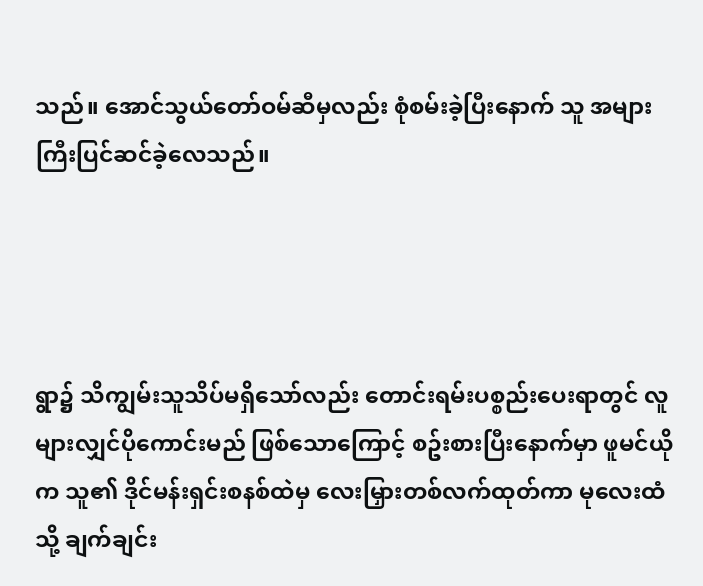သည်။ အောင်သွယ်တော်ဝမ်ဆီမှလည်း စုံစမ်းခဲ့ပြီးနောက် သူ အများကြီးပြင်ဆင်ခဲ့လေသည်။




ရွာ၌ သိကျွမ်းသူသိပ်မရှိသော်လည်း တောင်းရမ်းပစ္စည်းပေးရာတွင် လူများလျှင်ပိုကောင်းမည် ဖြစ်သောကြောင့် စဥ်းစားပြီးနောက်မှာ ဖူမင်ယိုက သူ၏ ဒိုင်မန်းရှင်းစနစ်ထဲမှ လေးမြှားတစ်လက်ထုတ်ကာ မုလေးထံသို့ ချက်ချင်း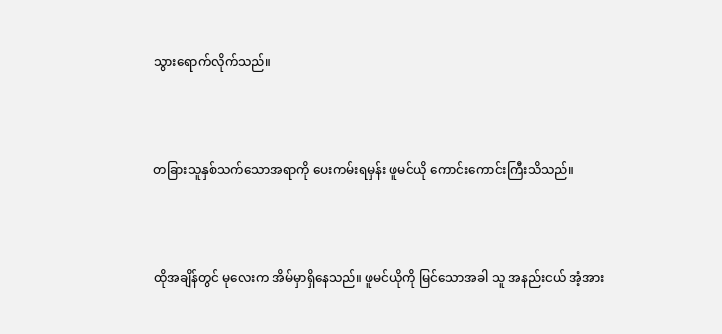သွားရောက်လိုက်သည်။



တခြားသူနှစ်သက်သောအရာကို ပေးကမ်းရမှန်း ဖူမင်ယို ကောင်းကောင်းကြီးသိသည်။



ထိုအချိန်တွင် မုလေးက အိမ်မှာရှိနေသည်။ ဖူမင်ယိုကို မြင်သောအခါ သူ အနည်းငယ် အံ့အား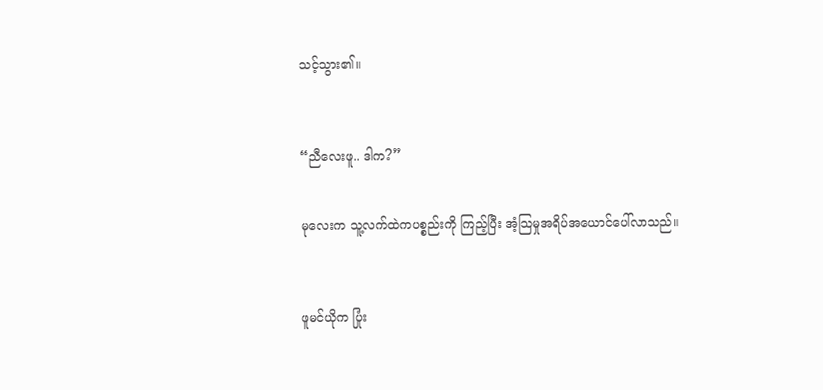သင့်သွား၏။



“ညီလေးဖူ.. ဒါက?”


မုလေးက သူ့လက်ထဲကပစ္စည်းကို ကြည့်ပြီး အံ့သြမှုအရိပ်အယောင်ပေါ်လာသည်။



ဖူမင်ယိုက ပြုံး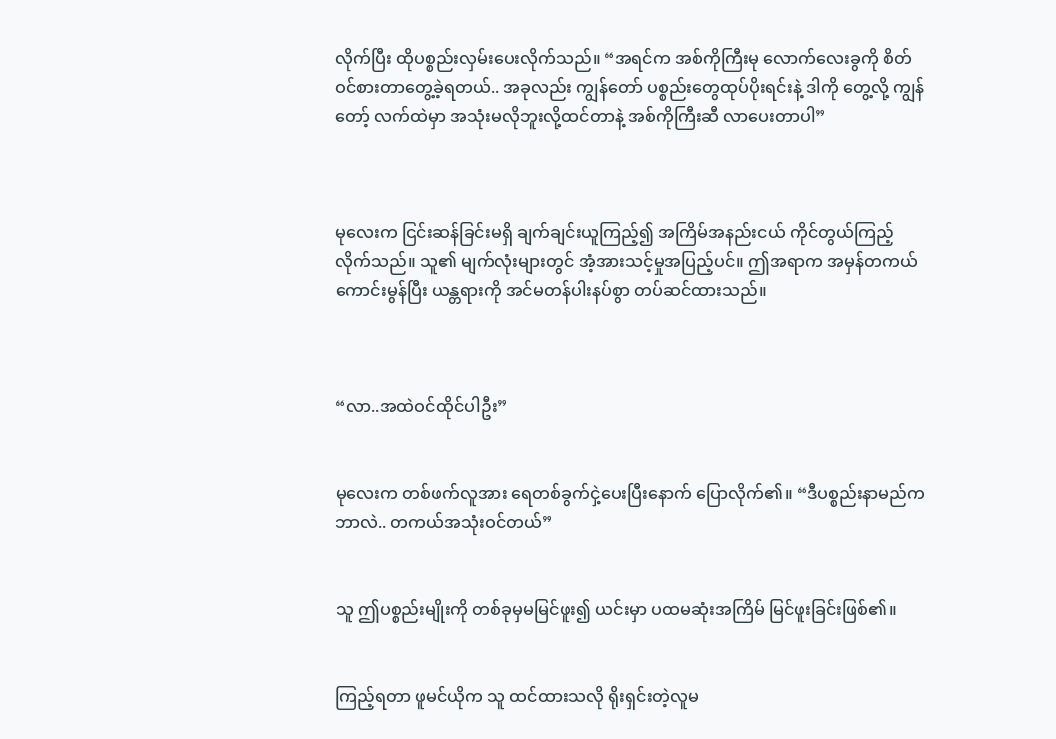လိုက်ပြီး ထိုပစ္စည်းလှမ်းပေးလိုက်သည်။ “အရင်က အစ်ကိုကြီးမု လောက်လေးခွကို စိတ်ဝင်စားတာတွေ့ခဲ့ရတယ်.. အခုလည်း ကျွန်တော် ပစ္စည်းတွေထုပ်ပိုးရင်းနဲ့ ဒါကို တွေ့လို့ ကျွန်တော့် လက်ထဲမှာ အသုံးမလိုဘူးလို့ထင်တာနဲ့ အစ်ကိုကြီးဆီ လာပေးတာပါ”



မုလေးက ငြင်းဆန်ခြင်းမရှိ ချက်ချင်းယူကြည့်၍ အကြိမ်အနည်းငယ် ကိုင်တွယ်ကြည့်လိုက်သည်။ သူ၏ မျက်လုံးများတွင် အံ့အားသင့်မှုအပြည့်ပင်။ ဤအရာက အမှန်တကယ်ကောင်းမွန်ပြီး ယန္တရားကို အင်မတန်ပါးနပ်စွာ တပ်ဆင်ထားသည်။



“လာ..အထဲဝင်ထိုင်ပါဦး”


မုလေးက တစ်ဖက်လူအား ရေတစ်ခွက်ငှဲ့ပေးပြီးနောက် ပြောလိုက်၏။ “ဒီပစ္စည်းနာမည်ကဘာလဲ.. တကယ်အသုံးဝင်တယ်”


သူ ဤပစ္စည်းမျိုးကို တစ်ခုမှမမြင်ဖူး၍ ယင်းမှာ ပထမဆုံးအကြိမ် မြင်ဖူးခြင်းဖြစ်၏။


ကြည့်ရတာ ဖူမင်ယိုက သူ ထင်ထားသလို ရိုးရှင်းတဲ့လူမ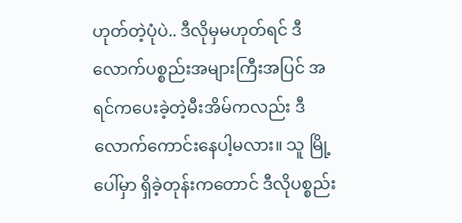ဟုတ်တဲ့ပုံပဲ.. ဒီလိုမှမဟုတ်ရင် ဒီလောက်ပစ္စည်းအများကြီးအပြင် အရင်ကပေးခဲ့တဲ့မီးအိမ်ကလည်း ဒီလောက်ကောင်းနေပါ့မလား။ သူ မြို့ပေါ်မှာ ရှိခဲ့တုန်းကတောင် ဒီလိုပစ္စည်း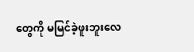တွေကို မမြင်ခဲ့ဖူးဘူးလေ